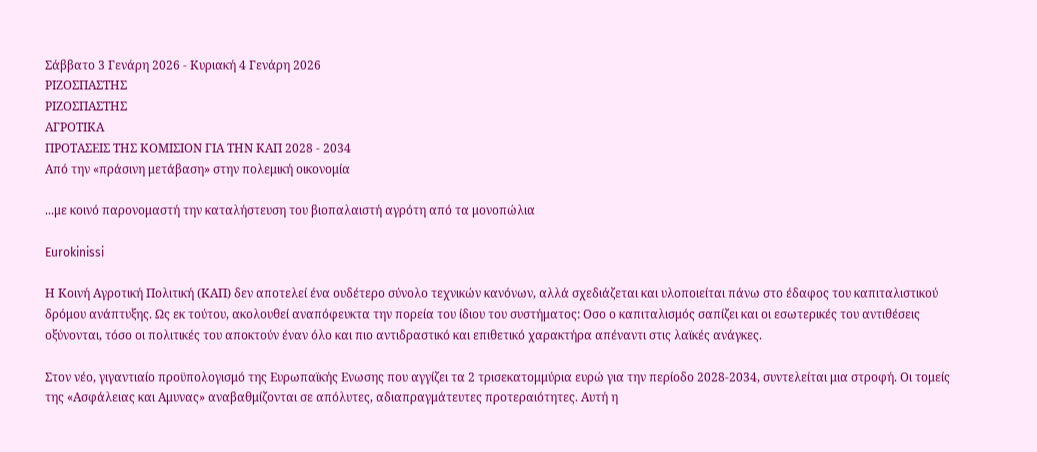Σάββατο 3 Γενάρη 2026 - Κυριακή 4 Γενάρη 2026
ΡΙΖΟΣΠΑΣΤΗΣ
ΡΙΖΟΣΠΑΣΤΗΣ
ΑΓΡΟΤΙΚΑ
ΠΡΟΤΑΣΕΙΣ ΤΗΣ ΚΟΜΙΣΙΟΝ ΓΙΑ ΤΗΝ ΚΑΠ 2028 - 2034
Από την «πράσινη μετάβαση» στην πολεμική οικονομία

...με κοινό παρονομαστή την καταλήστευση του βιοπαλαιστή αγρότη από τα μονοπώλια

Eurokinissi

Η Κοινή Αγροτική Πολιτική (ΚΑΠ) δεν αποτελεί ένα ουδέτερο σύνολο τεχνικών κανόνων, αλλά σχεδιάζεται και υλοποιείται πάνω στο έδαφος του καπιταλιστικού δρόμου ανάπτυξης. Ως εκ τούτου, ακολουθεί αναπόφευκτα την πορεία του ίδιου του συστήματος: Οσο ο καπιταλισμός σαπίζει και οι εσωτερικές του αντιθέσεις οξύνονται, τόσο οι πολιτικές του αποκτούν έναν όλο και πιο αντιδραστικό και επιθετικό χαρακτήρα απέναντι στις λαϊκές ανάγκες.

Στον νέο, γιγαντιαίο προϋπολογισμό της Ευρωπαϊκής Ενωσης που αγγίζει τα 2 τρισεκατομμύρια ευρώ για την περίοδο 2028-2034, συντελείται μια στροφή. Οι τομείς της «Ασφάλειας και Αμυνας» αναβαθμίζονται σε απόλυτες, αδιαπραγμάτευτες προτεραιότητες. Αυτή η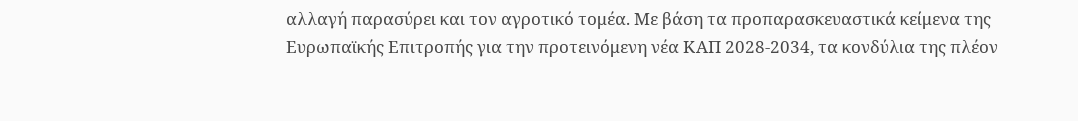αλλαγή παρασύρει και τον αγροτικό τομέα. Με βάση τα προπαρασκευαστικά κείμενα της Ευρωπαϊκής Επιτροπής για την προτεινόμενη νέα ΚΑΠ 2028-2034, τα κονδύλια της πλέον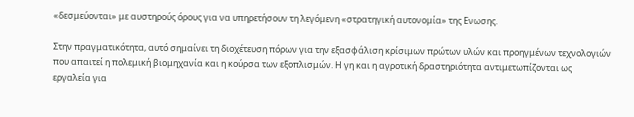«δεσμεύονται» με αυστηρούς όρους για να υπηρετήσουν τη λεγόμενη «στρατηγική αυτονομία» της Ενωσης.

Στην πραγματικότητα, αυτό σημαίνει τη διοχέτευση πόρων για την εξασφάλιση κρίσιμων πρώτων υλών και προηγμένων τεχνολογιών που απαιτεί η πολεμική βιομηχανία και η κούρσα των εξοπλισμών. Η γη και η αγροτική δραστηριότητα αντιμετωπίζονται ως εργαλεία για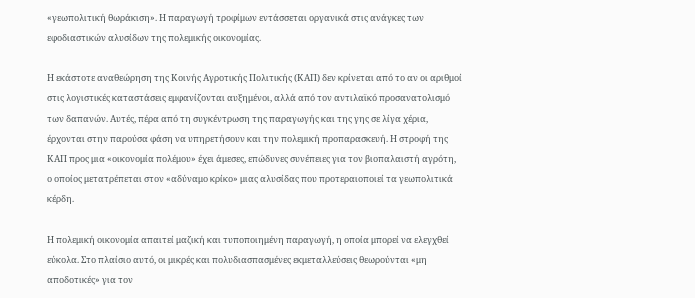«γεωπολιτική θωράκιση». Η παραγωγή τροφίμων εντάσσεται οργανικά στις ανάγκες των εφοδιαστικών αλυσίδων της πολεμικής οικονομίας.

Η εκάστοτε αναθεώρηση της Κοινής Αγροτικής Πολιτικής (ΚΑΠ) δεν κρίνεται από το αν οι αριθμοί στις λογιστικές καταστάσεις εμφανίζονται αυξημένοι, αλλά από τον αντιλαϊκό προσανατολισμό των δαπανών. Αυτές, πέρα από τη συγκέντρωση της παραγωγής και της γης σε λίγα χέρια, έρχονται στην παρούσα φάση να υπηρετήσουν και την πολεμική προπαρασκευή. Η στροφή της ΚΑΠ προς μια «οικονομία πολέμου» έχει άμεσες, επώδυνες συνέπειες για τον βιοπαλαιστή αγρότη, ο οποίος μετατρέπεται στον «αδύναμο κρίκο» μιας αλυσίδας που προτεραιοποιεί τα γεωπολιτικά κέρδη.

Η πολεμική οικονομία απαιτεί μαζική και τυποποιημένη παραγωγή, η οποία μπορεί να ελεγχθεί εύκολα. Στο πλαίσιο αυτό, οι μικρές και πολυδιασπασμένες εκμεταλλεύσεις θεωρούνται «μη αποδοτικές» για τον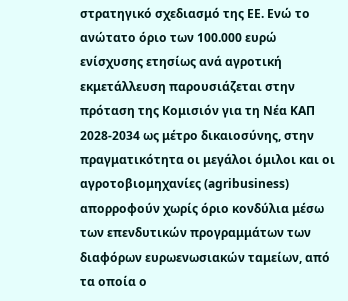στρατηγικό σχεδιασμό της ΕΕ. Ενώ το ανώτατο όριο των 100.000 ευρώ ενίσχυσης ετησίως ανά αγροτική εκμετάλλευση παρουσιάζεται στην πρόταση της Κομισιόν για τη Νέα ΚΑΠ 2028-2034 ως μέτρο δικαιοσύνης, στην πραγματικότητα οι μεγάλοι όμιλοι και οι αγροτοβιομηχανίες (agribusiness) απορροφούν χωρίς όριο κονδύλια μέσω των επενδυτικών προγραμμάτων των διαφόρων ευρωενωσιακών ταμείων, από τα οποία ο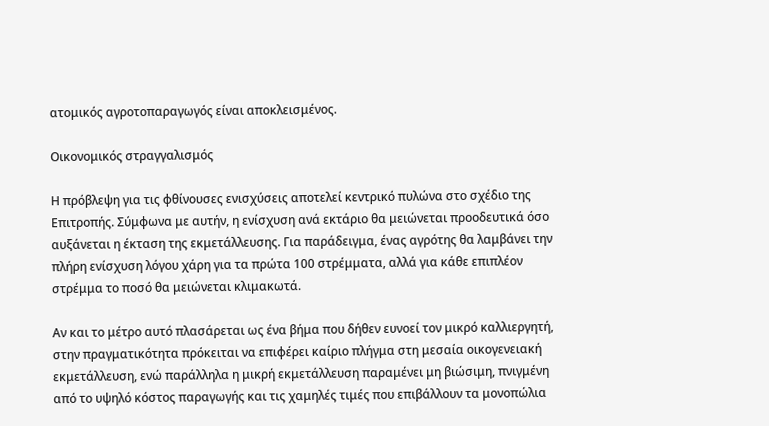ατομικός αγροτοπαραγωγός είναι αποκλεισμένος.

Οικονομικός στραγγαλισμός

Η πρόβλεψη για τις φθίνουσες ενισχύσεις αποτελεί κεντρικό πυλώνα στο σχέδιο της Επιτροπής. Σύμφωνα με αυτήν, η ενίσχυση ανά εκτάριο θα μειώνεται προοδευτικά όσο αυξάνεται η έκταση της εκμετάλλευσης. Για παράδειγμα, ένας αγρότης θα λαμβάνει την πλήρη ενίσχυση λόγου χάρη για τα πρώτα 100 στρέμματα, αλλά για κάθε επιπλέον στρέμμα το ποσό θα μειώνεται κλιμακωτά.

Αν και το μέτρο αυτό πλασάρεται ως ένα βήμα που δήθεν ευνοεί τον μικρό καλλιεργητή, στην πραγματικότητα πρόκειται να επιφέρει καίριο πλήγμα στη μεσαία οικογενειακή εκμετάλλευση, ενώ παράλληλα η μικρή εκμετάλλευση παραμένει μη βιώσιμη, πνιγμένη από το υψηλό κόστος παραγωγής και τις χαμηλές τιμές που επιβάλλουν τα μονοπώλια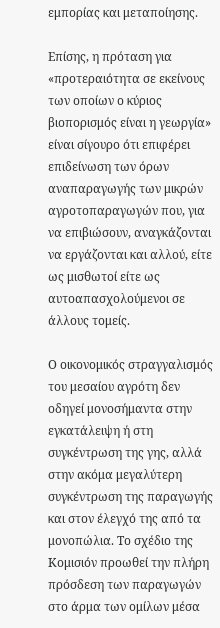εμπορίας και μεταποίησης.

Επίσης, η πρόταση για «προτεραιότητα σε εκείνους των οποίων ο κύριος βιοπορισμός είναι η γεωργία» είναι σίγουρο ότι επιφέρει επιδείνωση των όρων αναπαραγωγής των μικρών αγροτοπαραγωγών που, για να επιβιώσουν, αναγκάζονται να εργάζονται και αλλού, είτε ως μισθωτοί είτε ως αυτοαπασχολούμενοι σε άλλους τομείς.

Ο οικονομικός στραγγαλισμός του μεσαίου αγρότη δεν οδηγεί μονοσήμαντα στην εγκατάλειψη ή στη συγκέντρωση της γης, αλλά στην ακόμα μεγαλύτερη συγκέντρωση της παραγωγής και στον έλεγχό της από τα μονοπώλια. Το σχέδιο της Κομισιόν προωθεί την πλήρη πρόσδεση των παραγωγών στο άρμα των ομίλων μέσα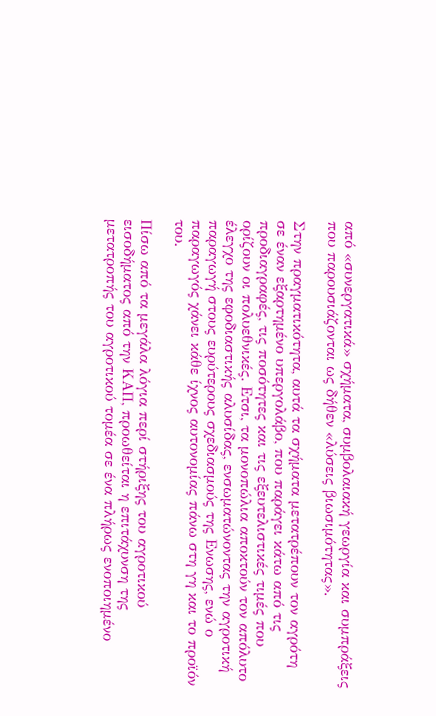από «συνεργατικά» σχήματα, συμβολαιακή γεωργία και συμπράξεις που παρουσιάζονται ως δήθεν «λύσεις βιωσιμότητας».

Στην πραγματικότητα, αυτά τα σχήματα μετατρέπουν τον αγρότη σε έναν εξαρτημένο υπεργολάβο, που παράγει κάτω από τις προδιαγραφές, τις ποσότητες και τις εξευτελιστικές τιμές που ορίζουν οι πολυεθνικές. Ετσι, τα μονοπώλια αποκτούν τον απόλυτο έλεγχο της εφοδιαστικής αλυσίδας, ενσωματώνοντας την αγροτική παραγωγή στους ευρύτερους σχεδιασμούς της Ενωσης, ενώ ο παραγωγός χάνει κάθε ίχνος αυτονομίας πάνω στη γη και το προϊόν του.

Πίσω από τα μεγάλα λόγια περί στήριξης του αγροτικού εισοδήματος από την ΚΑΠ, προωθείται η επιτάχυνση της μετατροπής του αγροτικού τομέα σε ένα πλήρως ενοποιημένο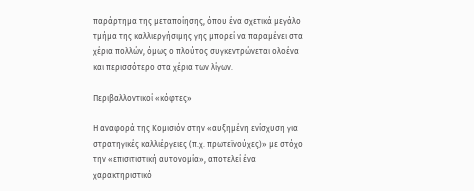παράρτημα της μεταποίησης, όπου ένα σχετικά μεγάλο τμήμα της καλλιεργήσιμης γης μπορεί να παραμένει στα χέρια πολλών, όμως ο πλούτος συγκεντρώνεται ολοένα και περισσότερο στα χέρια των λίγων.

Περιβαλλοντικοί «κόφτες»

Η αναφορά της Κομισιόν στην «αυξημένη ενίσχυση για στρατηγικές καλλιέργειες (π.χ. πρωτεϊνούχες)» με στόχο την «επισιτιστική αυτονομία», αποτελεί ένα χαρακτηριστικό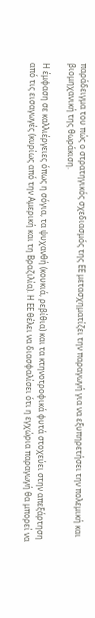παράδειγμα του πώς ο στρατηγικός σχεδιασμός της ΕΕ μετασχηματίζει την παραγωγή για να εξυπηρετήσει την πολεμική και βιομηχανική της θωράκιση.

Η έμφαση σε καλλιέργειες όπως η σόγια, τα ψυχανθή (κουκιά, ρεβίθια) και τα κτηνοτροφικά φυτά στοχεύει στην απεξάρτηση από τις εισαγωγές (κυρίως από την Αμερική και τη Βραζιλία). Η ΕΕ θέλει να διασφαλίσει ότι η εγχώρια παραγωγή θα μπορεί να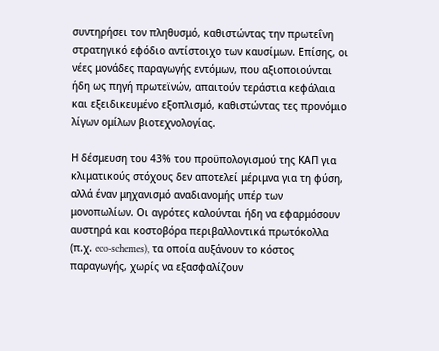συντηρήσει τον πληθυσμό, καθιστώντας την πρωτεΐνη στρατηγικό εφόδιο αντίστοιχο των καυσίμων. Επίσης, οι νέες μονάδες παραγωγής εντόμων, που αξιοποιούνται ήδη ως πηγή πρωτεϊνών, απαιτούν τεράστια κεφάλαια και εξειδικευμένο εξοπλισμό, καθιστώντας τες προνόμιο λίγων ομίλων βιοτεχνολογίας.

Η δέσμευση του 43% του προϋπολογισμού της ΚΑΠ για κλιματικούς στόχους δεν αποτελεί μέριμνα για τη φύση, αλλά έναν μηχανισμό αναδιανομής υπέρ των μονοπωλίων. Οι αγρότες καλούνται ήδη να εφαρμόσουν αυστηρά και κοστοβόρα περιβαλλοντικά πρωτόκολλα (π.χ. eco-schemes), τα οποία αυξάνουν το κόστος παραγωγής, χωρίς να εξασφαλίζουν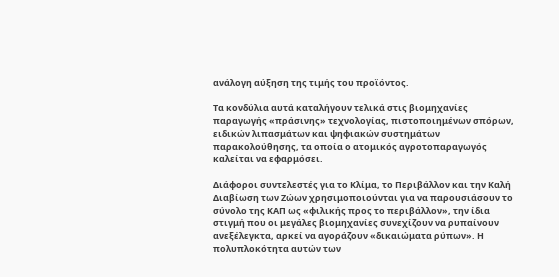ανάλογη αύξηση της τιμής του προϊόντος.

Τα κονδύλια αυτά καταλήγουν τελικά στις βιομηχανίες παραγωγής «πράσινης» τεχνολογίας, πιστοποιημένων σπόρων, ειδικών λιπασμάτων και ψηφιακών συστημάτων παρακολούθησης, τα οποία ο ατομικός αγροτοπαραγωγός καλείται να εφαρμόσει.

Διάφοροι συντελεστές για το Κλίμα, το Περιβάλλον και την Καλή Διαβίωση των Ζώων χρησιμοποιούνται για να παρουσιάσουν το σύνολο της ΚΑΠ ως «φιλικής προς το περιβάλλον», την ίδια στιγμή που οι μεγάλες βιομηχανίες συνεχίζουν να ρυπαίνουν ανεξέλεγκτα, αρκεί να αγοράζουν «δικαιώματα ρύπων». Η πολυπλοκότητα αυτών των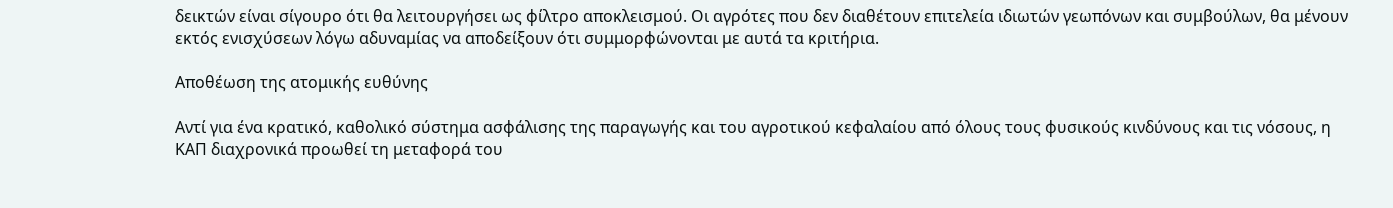δεικτών είναι σίγουρο ότι θα λειτουργήσει ως φίλτρο αποκλεισμού. Οι αγρότες που δεν διαθέτουν επιτελεία ιδιωτών γεωπόνων και συμβούλων, θα μένουν εκτός ενισχύσεων λόγω αδυναμίας να αποδείξουν ότι συμμορφώνονται με αυτά τα κριτήρια.

Αποθέωση της ατομικής ευθύνης

Αντί για ένα κρατικό, καθολικό σύστημα ασφάλισης της παραγωγής και του αγροτικού κεφαλαίου από όλους τους φυσικούς κινδύνους και τις νόσους, η ΚΑΠ διαχρονικά προωθεί τη μεταφορά του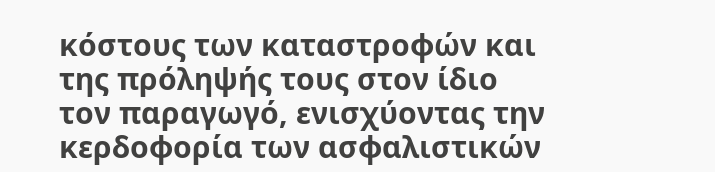κόστους των καταστροφών και της πρόληψής τους στον ίδιο τον παραγωγό, ενισχύοντας την κερδοφορία των ασφαλιστικών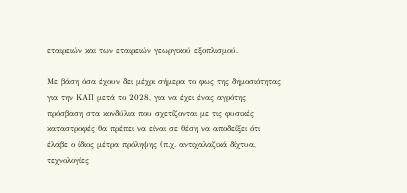εταιρειών και των εταιρειών γεωργικού εξοπλισμού.

Με βάση όσα έχουν δει μέχρι σήμερα το φως της δημοσιότητας για την ΚΑΠ μετά το 2028, για να έχει ένας αγρότης πρόσβαση στα κονδύλια που σχετίζονται με τις φυσικές καταστροφές θα πρέπει να είναι σε θέση να αποδείξει ότι έλαβε ο ίδιος μέτρα πρόληψης (π.χ. αντιχαλαζικά δίχτυα, τεχνολογίες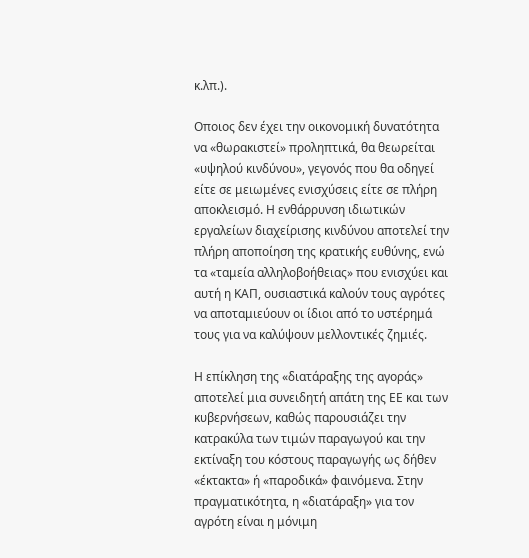κ.λπ.).

Οποιος δεν έχει την οικονομική δυνατότητα να «θωρακιστεί» προληπτικά, θα θεωρείται «υψηλού κινδύνου», γεγονός που θα οδηγεί είτε σε μειωμένες ενισχύσεις είτε σε πλήρη αποκλεισμό. Η ενθάρρυνση ιδιωτικών εργαλείων διαχείρισης κινδύνου αποτελεί την πλήρη αποποίηση της κρατικής ευθύνης, ενώ τα «ταμεία αλληλοβοήθειας» που ενισχύει και αυτή η ΚΑΠ, ουσιαστικά καλούν τους αγρότες να αποταμιεύουν οι ίδιοι από το υστέρημά τους για να καλύψουν μελλοντικές ζημιές.

Η επίκληση της «διατάραξης της αγοράς» αποτελεί μια συνειδητή απάτη της ΕΕ και των κυβερνήσεων, καθώς παρουσιάζει την κατρακύλα των τιμών παραγωγού και την εκτίναξη του κόστους παραγωγής ως δήθεν «έκτακτα» ή «παροδικά» φαινόμενα. Στην πραγματικότητα, η «διατάραξη» για τον αγρότη είναι η μόνιμη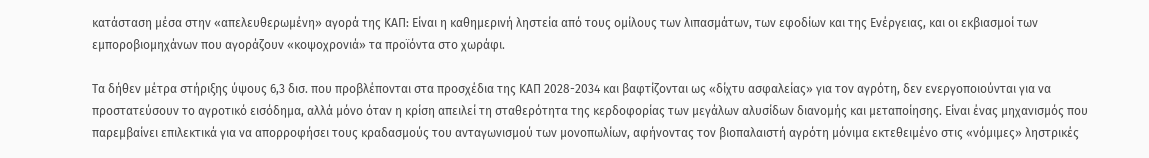κατάσταση μέσα στην «απελευθερωμένη» αγορά της ΚΑΠ: Είναι η καθημερινή ληστεία από τους ομίλους των λιπασμάτων, των εφοδίων και της Ενέργειας, και οι εκβιασμοί των εμποροβιομηχάνων που αγοράζουν «κοψοχρονιά» τα προϊόντα στο χωράφι.

Τα δήθεν μέτρα στήριξης ύψους 6,3 δισ. που προβλέπονται στα προσχέδια της ΚΑΠ 2028-2034 και βαφτίζονται ως «δίχτυ ασφαλείας» για τον αγρότη, δεν ενεργοποιούνται για να προστατεύσουν το αγροτικό εισόδημα, αλλά μόνο όταν η κρίση απειλεί τη σταθερότητα της κερδοφορίας των μεγάλων αλυσίδων διανομής και μεταποίησης. Είναι ένας μηχανισμός που παρεμβαίνει επιλεκτικά για να απορροφήσει τους κραδασμούς του ανταγωνισμού των μονοπωλίων, αφήνοντας τον βιοπαλαιστή αγρότη μόνιμα εκτεθειμένο στις «νόμιμες» ληστρικές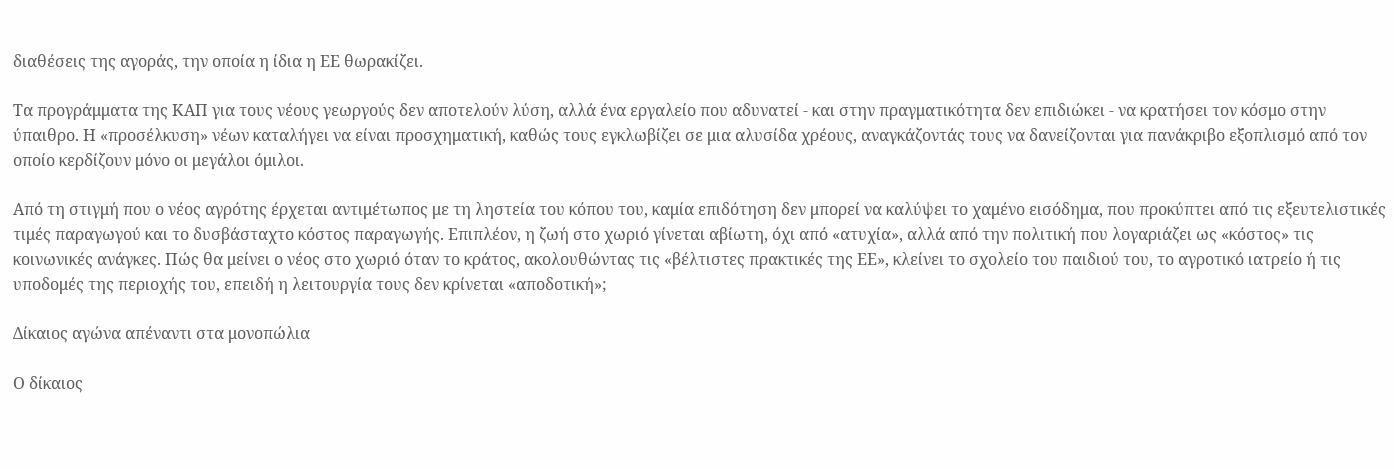διαθέσεις της αγοράς, την οποία η ίδια η ΕΕ θωρακίζει.

Τα προγράμματα της ΚΑΠ για τους νέους γεωργούς δεν αποτελούν λύση, αλλά ένα εργαλείο που αδυνατεί - και στην πραγματικότητα δεν επιδιώκει - να κρατήσει τον κόσμο στην ύπαιθρο. Η «προσέλκυση» νέων καταλήγει να είναι προσχηματική, καθώς τους εγκλωβίζει σε μια αλυσίδα χρέους, αναγκάζοντάς τους να δανείζονται για πανάκριβο εξοπλισμό από τον οποίο κερδίζουν μόνο οι μεγάλοι όμιλοι.

Από τη στιγμή που ο νέος αγρότης έρχεται αντιμέτωπος με τη ληστεία του κόπου του, καμία επιδότηση δεν μπορεί να καλύψει το χαμένο εισόδημα, που προκύπτει από τις εξευτελιστικές τιμές παραγωγού και το δυσβάσταχτο κόστος παραγωγής. Επιπλέον, η ζωή στο χωριό γίνεται αβίωτη, όχι από «ατυχία», αλλά από την πολιτική που λογαριάζει ως «κόστος» τις κοινωνικές ανάγκες. Πώς θα μείνει ο νέος στο χωριό όταν το κράτος, ακολουθώντας τις «βέλτιστες πρακτικές της ΕΕ», κλείνει το σχολείο του παιδιού του, το αγροτικό ιατρείο ή τις υποδομές της περιοχής του, επειδή η λειτουργία τους δεν κρίνεται «αποδοτική»;

Δίκαιος αγώνα απέναντι στα μονοπώλια

Ο δίκαιος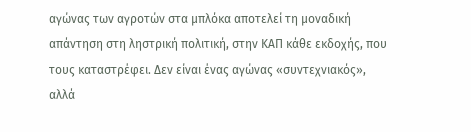αγώνας των αγροτών στα μπλόκα αποτελεί τη μοναδική απάντηση στη ληστρική πολιτική, στην ΚΑΠ κάθε εκδοχής, που τους καταστρέφει. Δεν είναι ένας αγώνας «συντεχνιακός», αλλά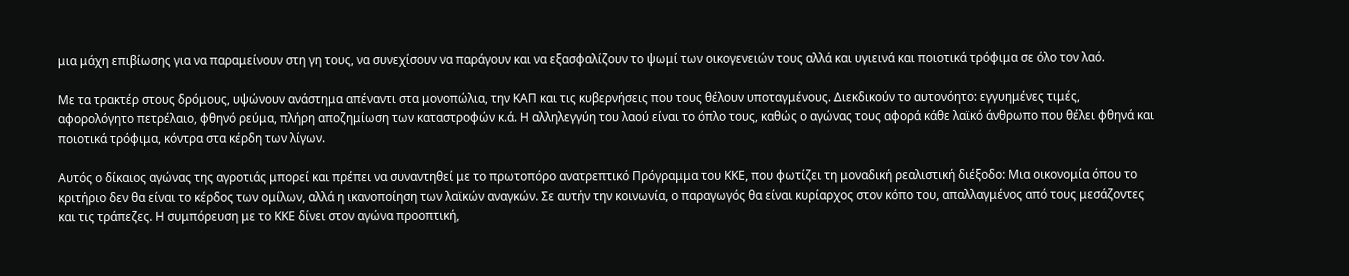μια μάχη επιβίωσης για να παραμείνουν στη γη τους, να συνεχίσουν να παράγουν και να εξασφαλίζουν το ψωμί των οικογενειών τους αλλά και υγιεινά και ποιοτικά τρόφιμα σε όλο τον λαό.

Με τα τρακτέρ στους δρόμους, υψώνουν ανάστημα απέναντι στα μονοπώλια, την ΚΑΠ και τις κυβερνήσεις που τους θέλουν υποταγμένους. Διεκδικούν το αυτονόητο: εγγυημένες τιμές, αφορολόγητο πετρέλαιο, φθηνό ρεύμα, πλήρη αποζημίωση των καταστροφών κ.ά. Η αλληλεγγύη του λαού είναι το όπλο τους, καθώς ο αγώνας τους αφορά κάθε λαϊκό άνθρωπο που θέλει φθηνά και ποιοτικά τρόφιμα, κόντρα στα κέρδη των λίγων.

Αυτός ο δίκαιος αγώνας της αγροτιάς μπορεί και πρέπει να συναντηθεί με το πρωτοπόρο ανατρεπτικό Πρόγραμμα του ΚΚΕ, που φωτίζει τη μοναδική ρεαλιστική διέξοδο: Μια οικονομία όπου το κριτήριο δεν θα είναι το κέρδος των ομίλων, αλλά η ικανοποίηση των λαϊκών αναγκών. Σε αυτήν την κοινωνία, ο παραγωγός θα είναι κυρίαρχος στον κόπο του, απαλλαγμένος από τους μεσάζοντες και τις τράπεζες. Η συμπόρευση με το ΚΚΕ δίνει στον αγώνα προοπτική,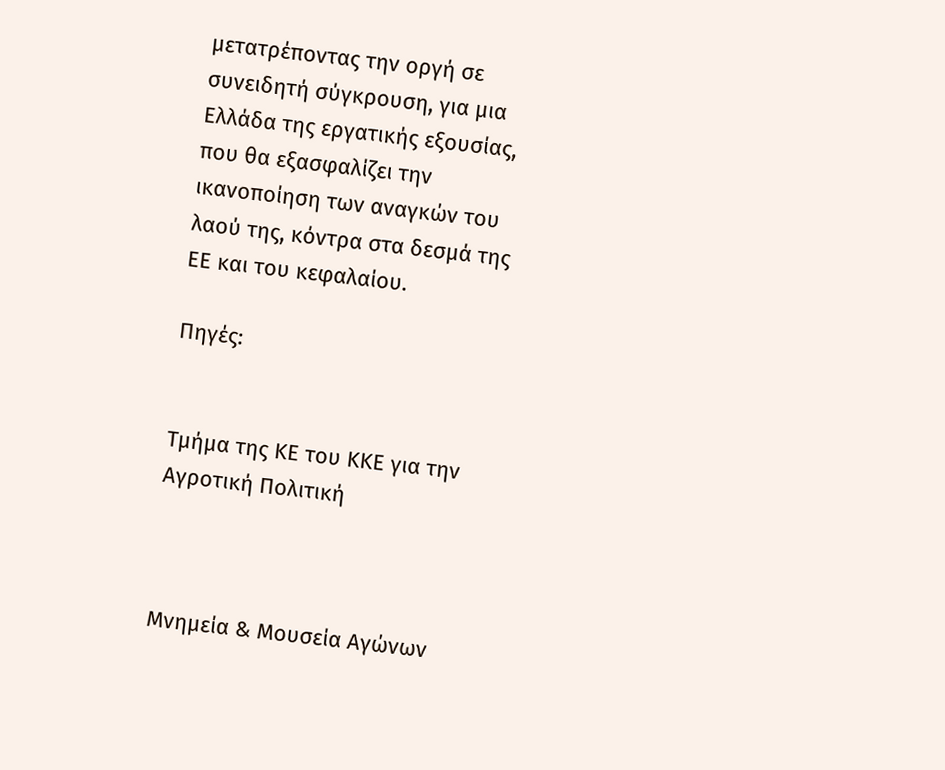μετατρέποντας την οργή σε συνειδητή σύγκρουση, για μια Ελλάδα της εργατικής εξουσίας, που θα εξασφαλίζει την ικανοποίηση των αναγκών του λαού της, κόντρα στα δεσμά της ΕΕ και του κεφαλαίου.

Πηγές:


Τμήμα της ΚΕ του ΚΚΕ για την Αγροτική Πολιτική



Μνημεία & Μουσεία Αγώνων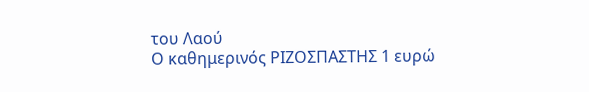του Λαού
Ο καθημερινός ΡΙΖΟΣΠΑΣΤΗΣ 1 ευρώ